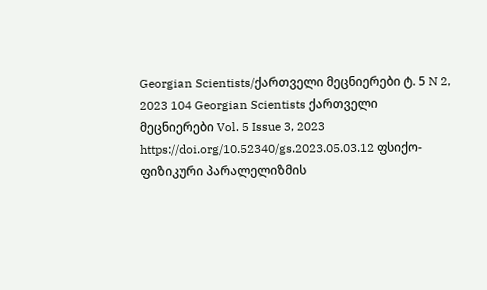Georgian Scientists/ქართველი მეცნიერები ტ. 5 N 2, 2023 104 Georgian Scientists ქართველი მეცნიერები Vol. 5 Issue 3, 2023 https://doi.org/10.52340/gs.2023.05.03.12 ფსიქო-ფიზიკური პარალელიზმის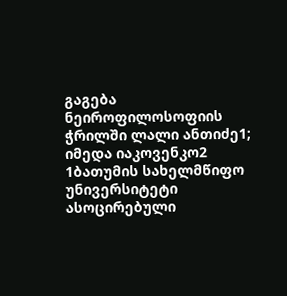გაგება ნეიროფილოსოფიის ჭრილში ლალი ანთიძე1; იმედა იაკოვენკო2 1ბათუმის სახელმწიფო უნივერსიტეტი ასოცირებული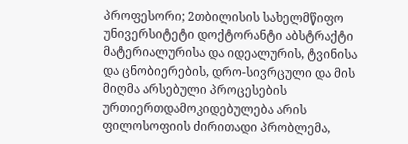პროფესორი; 2თბილისის სახელმწიფო უნივერსიტეტი დოქტორანტი აბსტრაქტი მატერიალურისა და იდეალურის, ტვინისა და ცნობიერების, დრო-სივრცული და მის მიღმა არსებული პროცესების ურთიერთდამოკიდებულება არის ფილოსოფიის ძირითადი პრობლემა,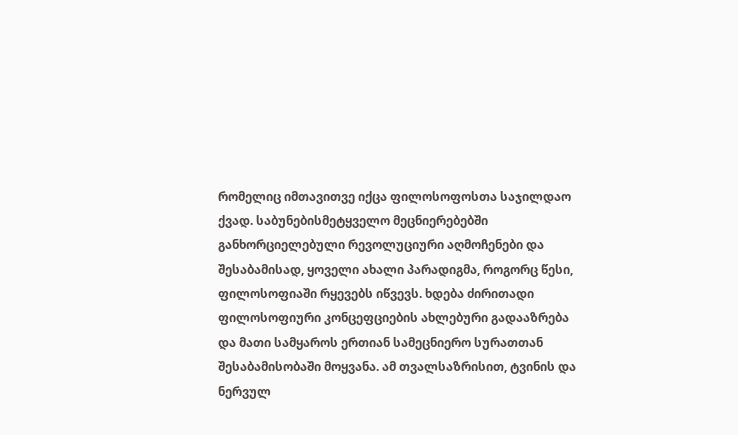რომელიც იმთავითვე იქცა ფილოსოფოსთა საჯილდაო ქვად. საბუნებისმეტყველო მეცნიერებებში განხორციელებული რევოლუციური აღმოჩენები და შესაბამისად, ყოველი ახალი პარადიგმა, როგორც წესი, ფილოსოფიაში რყევებს იწვევს. ხდება ძირითადი ფილოსოფიური კონცეფციების ახლებური გადააზრება და მათი სამყაროს ერთიან სამეცნიერო სურათთან შესაბამისობაში მოყვანა. ამ თვალსაზრისით, ტვინის და ნერვულ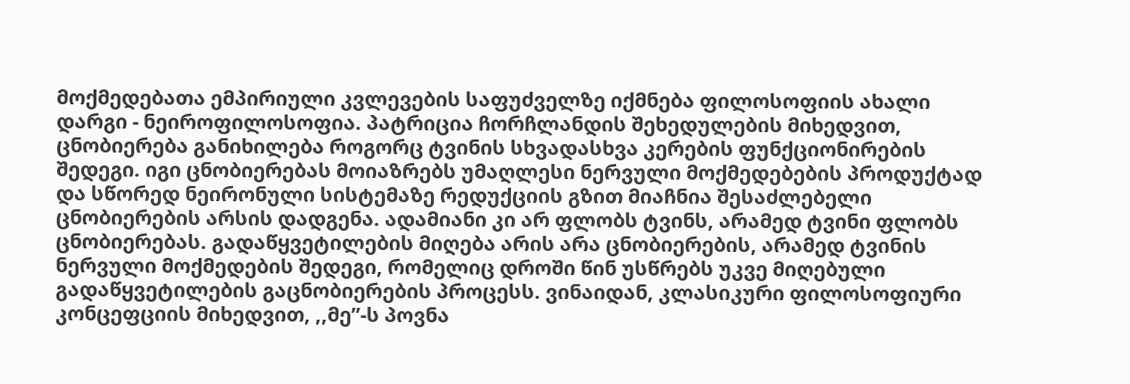მოქმედებათა ემპირიული კვლევების საფუძველზე იქმნება ფილოსოფიის ახალი დარგი - ნეიროფილოსოფია. პატრიცია ჩორჩლანდის შეხედულების მიხედვით, ცნობიერება განიხილება როგორც ტვინის სხვადასხვა კერების ფუნქციონირების შედეგი. იგი ცნობიერებას მოიაზრებს უმაღლესი ნერვული მოქმედებების პროდუქტად და სწორედ ნეირონული სისტემაზე რედუქციის გზით მიაჩნია შესაძლებელი ცნობიერების არსის დადგენა. ადამიანი კი არ ფლობს ტვინს, არამედ ტვინი ფლობს ცნობიერებას. გადაწყვეტილების მიღება არის არა ცნობიერების, არამედ ტვინის ნერვული მოქმედების შედეგი, რომელიც დროში წინ უსწრებს უკვე მიღებული გადაწყვეტილების გაცნობიერების პროცესს. ვინაიდან, კლასიკური ფილოსოფიური კონცეფციის მიხედვით, ,,მე”-ს პოვნა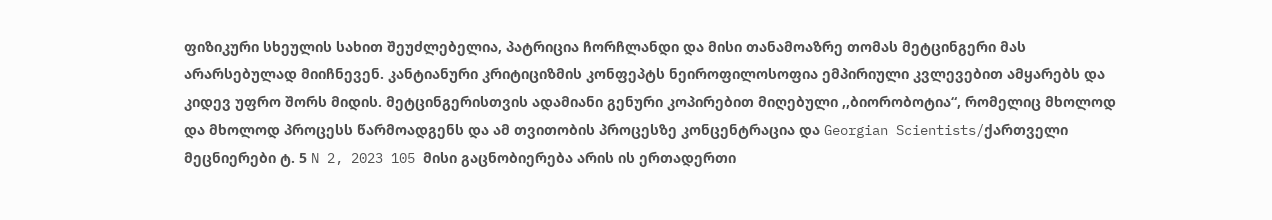ფიზიკური სხეულის სახით შეუძლებელია, პატრიცია ჩორჩლანდი და მისი თანამოაზრე თომას მეტცინგერი მას არარსებულად მიიჩნევენ. კანტიანური კრიტიციზმის კონფეპტს ნეიროფილოსოფია ემპირიული კვლევებით ამყარებს და კიდევ უფრო შორს მიდის. მეტცინგერისთვის ადამიანი გენური კოპირებით მიღებული ,,ბიორობოტია“, რომელიც მხოლოდ და მხოლოდ პროცესს წარმოადგენს და ამ თვითობის პროცესზე კონცენტრაცია და Georgian Scientists/ქართველი მეცნიერები ტ. 5 N 2, 2023 105 მისი გაცნობიერება არის ის ერთადერთი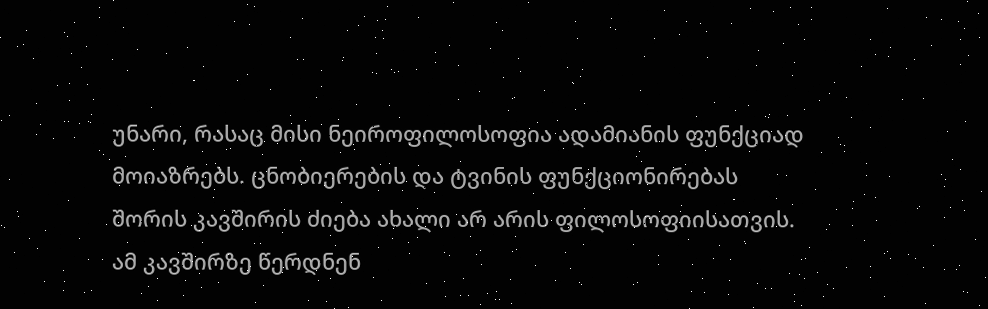უნარი, რასაც მისი ნეიროფილოსოფია ადამიანის ფუნქციად მოიაზრებს. ცნობიერების და ტვინის ფუნქციონირებას შორის კავშირის ძიება ახალი არ არის ფილოსოფიისათვის. ამ კავშირზე წერდნენ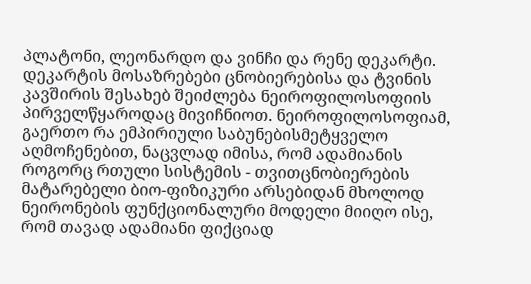პლატონი, ლეონარდო და ვინჩი და რენე დეკარტი. დეკარტის მოსაზრებები ცნობიერებისა და ტვინის კავშირის შესახებ შეიძლება ნეიროფილოსოფიის პირველწყაროდაც მივიჩნიოთ. ნეიროფილოსოფიამ, გაერთო რა ემპირიული საბუნებისმეტყველო აღმოჩენებით, ნაცვლად იმისა, რომ ადამიანის როგორც რთული სისტემის - თვითცნობიერების მატარებელი ბიო-ფიზიკური არსებიდან მხოლოდ ნეირონების ფუნქციონალური მოდელი მიიღო ისე, რომ თავად ადამიანი ფიქციად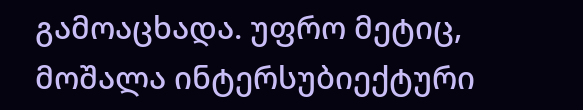გამოაცხადა. უფრო მეტიც, მოშალა ინტერსუბიექტური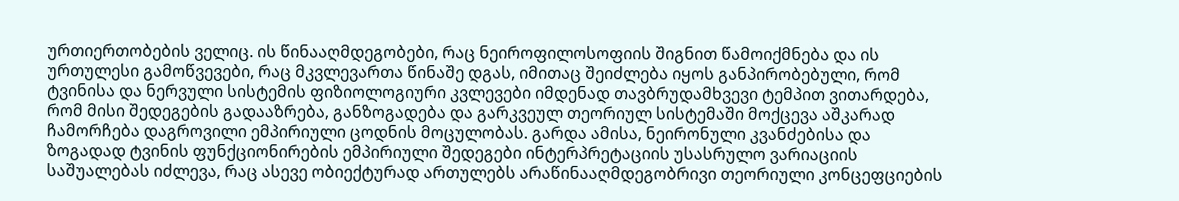ურთიერთობების ველიც. ის წინააღმდეგობები, რაც ნეიროფილოსოფიის შიგნით წამოიქმნება და ის ურთულესი გამოწვევები, რაც მკვლევართა წინაშე დგას, იმითაც შეიძლება იყოს განპირობებული, რომ ტვინისა და ნერვული სისტემის ფიზიოლოგიური კვლევები იმდენად თავბრუდამხვევი ტემპით ვითარდება, რომ მისი შედეგების გადააზრება, განზოგადება და გარკვეულ თეორიულ სისტემაში მოქცევა აშკარად ჩამორჩება დაგროვილი ემპირიული ცოდნის მოცულობას. გარდა ამისა, ნეირონული კვანძებისა და ზოგადად ტვინის ფუნქციონირების ემპირიული შედეგები ინტერპრეტაციის უსასრულო ვარიაციის საშუალებას იძლევა, რაც ასევე ობიექტურად ართულებს არაწინააღმდეგობრივი თეორიული კონცეფციების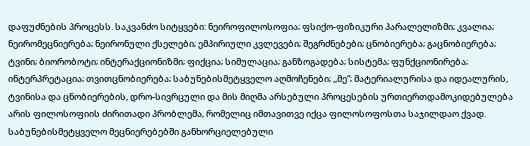დაფუძნების პროცესს. საკვანძო სიტყვები: ნეიროფილოსოფია; ფსიქო-ფიზიკური პარალელიზმი; კვალია; ნეირომეცნიერება; ნეირონული ქსელები; ემპირიული კვლევები; შეგრძნებები; ცნობიერება; გაცნობიერება; ტვინი; ბიორობოტი; ინტერაქციონიზმი; ფიქცია; სიმულაცია; განზოგადება; სისტემა; ფუნქციონირება; ინტერპრეტაცია; თვითცნობიერება; საბუნებისმეტყველო აღმოჩენები; ,,მე“; მატერიალურისა და იდეალურის, ტვინისა და ცნობიერების, დრო-სივრცული და მის მიღმა არსებული პროცესების ურთიერთდამოკიდებულება არის ფილოსოფიის ძირითადი პრობლემა, რომელიც იმთავითვე იქცა ფილოსოფოსთა საჯილდაო ქვად. საბუნებისმეტყველო მეცნიერებებში განხორციელებული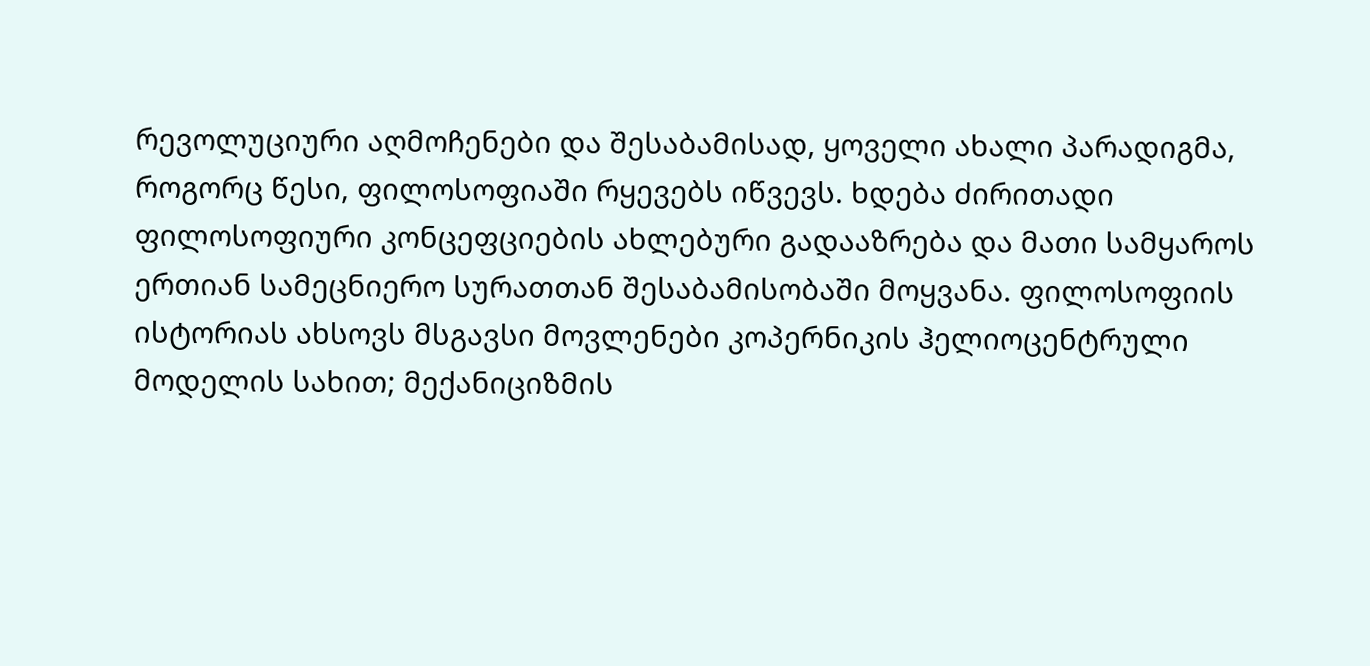რევოლუციური აღმოჩენები და შესაბამისად, ყოველი ახალი პარადიგმა, როგორც წესი, ფილოსოფიაში რყევებს იწვევს. ხდება ძირითადი ფილოსოფიური კონცეფციების ახლებური გადააზრება და მათი სამყაროს ერთიან სამეცნიერო სურათთან შესაბამისობაში მოყვანა. ფილოსოფიის ისტორიას ახსოვს მსგავსი მოვლენები კოპერნიკის ჰელიოცენტრული მოდელის სახით; მექანიციზმის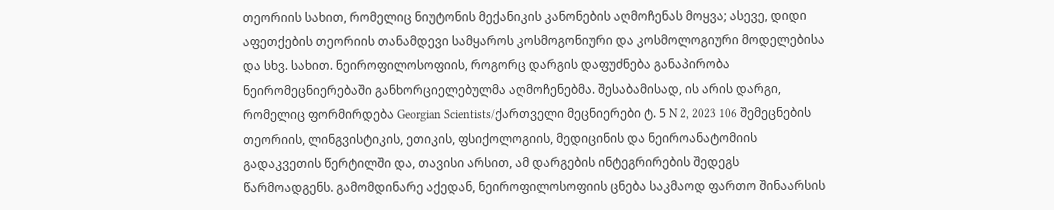თეორიის სახით, რომელიც ნიუტონის მექანიკის კანონების აღმოჩენას მოყვა; ასევე, დიდი აფეთქების თეორიის თანამდევი სამყაროს კოსმოგონიური და კოსმოლოგიური მოდელებისა და სხვ. სახით. ნეიროფილოსოფიის, როგორც დარგის დაფუძნება განაპირობა ნეირომეცნიერებაში განხორციელებულმა აღმოჩენებმა. შესაბამისად, ის არის დარგი, რომელიც ფორმირდება Georgian Scientists/ქართველი მეცნიერები ტ. 5 N 2, 2023 106 შემეცნების თეორიის, ლინგვისტიკის, ეთიკის, ფსიქოლოგიის, მედიცინის და ნეიროანატომიის გადაკვეთის წერტილში და, თავისი არსით, ამ დარგების ინტეგრირების შედეგს წარმოადგენს. გამომდინარე აქედან, ნეიროფილოსოფიის ცნება საკმაოდ ფართო შინაარსის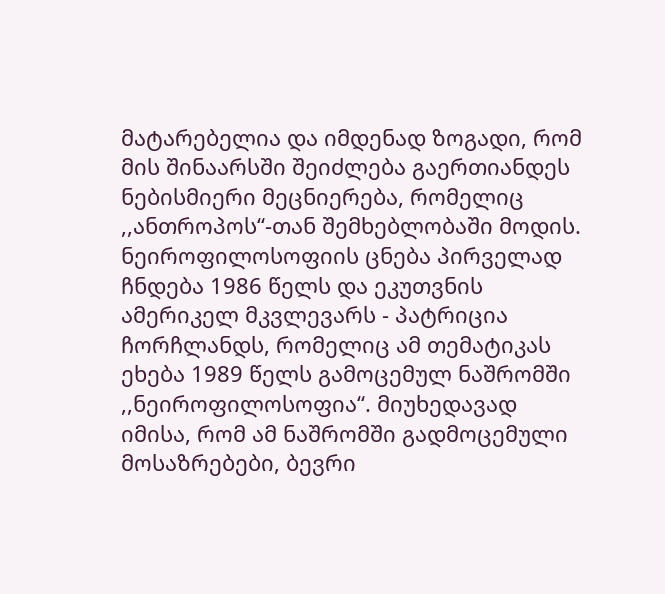მატარებელია და იმდენად ზოგადი, რომ მის შინაარსში შეიძლება გაერთიანდეს ნებისმიერი მეცნიერება, რომელიც ,,ანთროპოს“-თან შემხებლობაში მოდის. ნეიროფილოსოფიის ცნება პირველად ჩნდება 1986 წელს და ეკუთვნის ამერიკელ მკვლევარს - პატრიცია ჩორჩლანდს, რომელიც ამ თემატიკას ეხება 1989 წელს გამოცემულ ნაშრომში ,,ნეიროფილოსოფია“. მიუხედავად იმისა, რომ ამ ნაშრომში გადმოცემული მოსაზრებები, ბევრი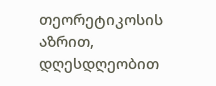თეორეტიკოსის აზრით, დღესდღეობით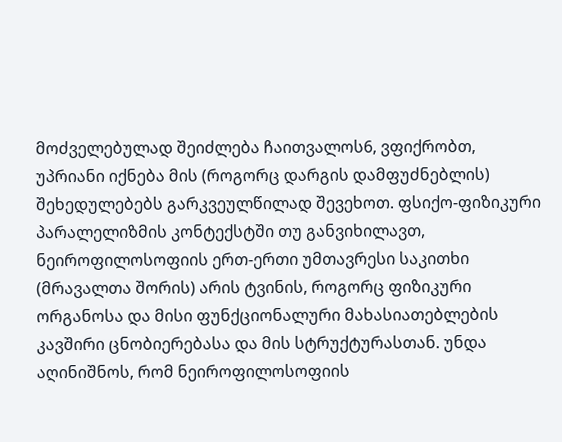მოძველებულად შეიძლება ჩაითვალოს6, ვფიქრობთ, უპრიანი იქნება მის (როგორც დარგის დამფუძნებლის) შეხედულებებს გარკვეულწილად შევეხოთ. ფსიქო-ფიზიკური პარალელიზმის კონტექსტში თუ განვიხილავთ, ნეიროფილოსოფიის ერთ-ერთი უმთავრესი საკითხი (მრავალთა შორის) არის ტვინის, როგორც ფიზიკური ორგანოსა და მისი ფუნქციონალური მახასიათებლების კავშირი ცნობიერებასა და მის სტრუქტურასთან. უნდა აღინიშნოს, რომ ნეიროფილოსოფიის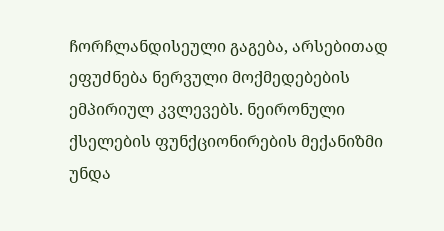ჩორჩლანდისეული გაგება, არსებითად ეფუძნება ნერვული მოქმედებების ემპირიულ კვლევებს. ნეირონული ქსელების ფუნქციონირების მექანიზმი უნდა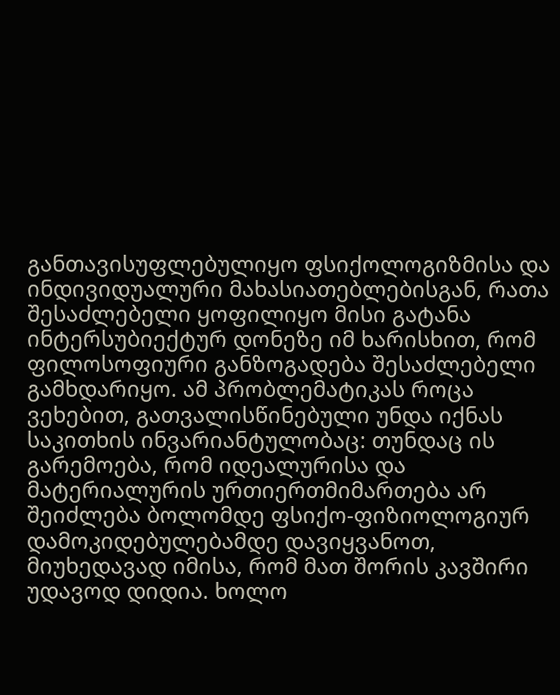განთავისუფლებულიყო ფსიქოლოგიზმისა და ინდივიდუალური მახასიათებლებისგან, რათა შესაძლებელი ყოფილიყო მისი გატანა ინტერსუბიექტურ დონეზე იმ ხარისხით, რომ ფილოსოფიური განზოგადება შესაძლებელი გამხდარიყო. ამ პრობლემატიკას როცა ვეხებით, გათვალისწინებული უნდა იქნას საკითხის ინვარიანტულობაც: თუნდაც ის გარემოება, რომ იდეალურისა და მატერიალურის ურთიერთმიმართება არ შეიძლება ბოლომდე ფსიქო-ფიზიოლოგიურ დამოკიდებულებამდე დავიყვანოთ, მიუხედავად იმისა, რომ მათ შორის კავშირი უდავოდ დიდია. ხოლო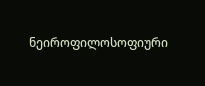ნეიროფილოსოფიური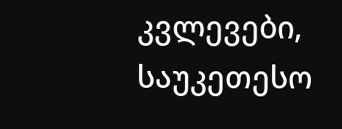კვლევები, საუკეთესო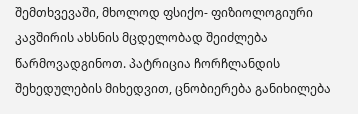შემთხვევაში, მხოლოდ ფსიქო- ფიზიოლოგიური კავშირის ახსნის მცდელობად შეიძლება წარმოვადგინოთ. პატრიცია ჩორჩლანდის შეხედულების მიხედვით, ცნობიერება განიხილება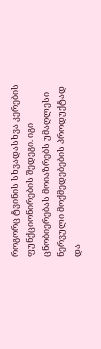როგორც ტვინის სხვადასხვა კერების ფუნქციონირების შედეგი. იგი ცნობიერებას მოიაზრებს უმაღლესი ნერვული მოქმედებების პროდუქტად და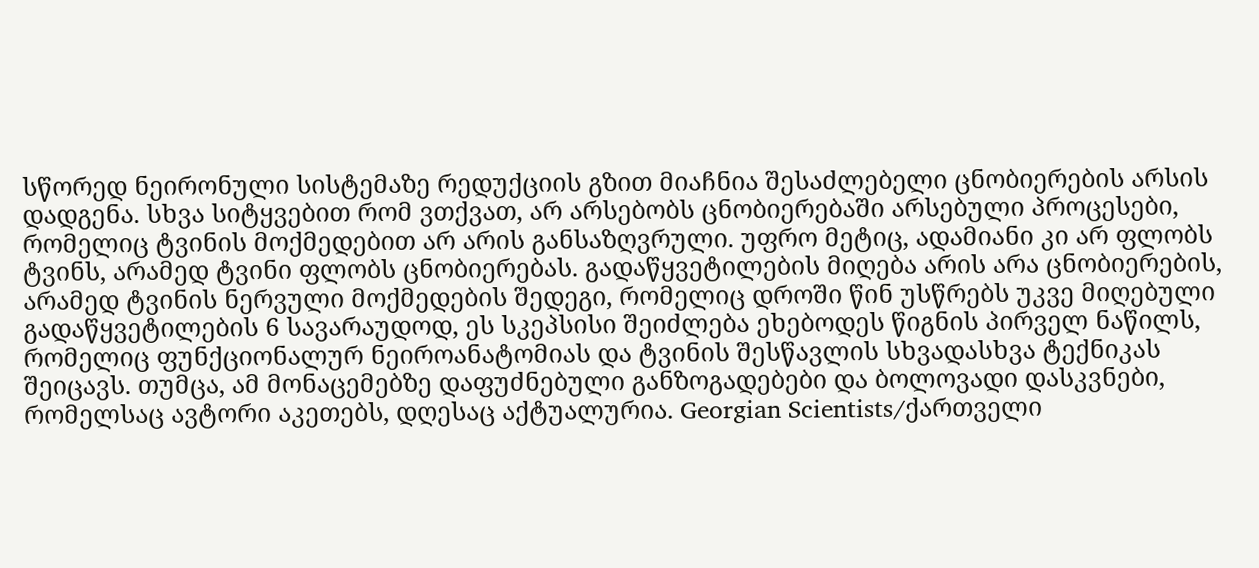სწორედ ნეირონული სისტემაზე რედუქციის გზით მიაჩნია შესაძლებელი ცნობიერების არსის დადგენა. სხვა სიტყვებით რომ ვთქვათ, არ არსებობს ცნობიერებაში არსებული პროცესები, რომელიც ტვინის მოქმედებით არ არის განსაზღვრული. უფრო მეტიც, ადამიანი კი არ ფლობს ტვინს, არამედ ტვინი ფლობს ცნობიერებას. გადაწყვეტილების მიღება არის არა ცნობიერების, არამედ ტვინის ნერვული მოქმედების შედეგი, რომელიც დროში წინ უსწრებს უკვე მიღებული გადაწყვეტილების 6 სავარაუდოდ, ეს სკეპსისი შეიძლება ეხებოდეს წიგნის პირველ ნაწილს, რომელიც ფუნქციონალურ ნეიროანატომიას და ტვინის შესწავლის სხვადასხვა ტექნიკას შეიცავს. თუმცა, ამ მონაცემებზე დაფუძნებული განზოგადებები და ბოლოვადი დასკვნები, რომელსაც ავტორი აკეთებს, დღესაც აქტუალურია. Georgian Scientists/ქართველი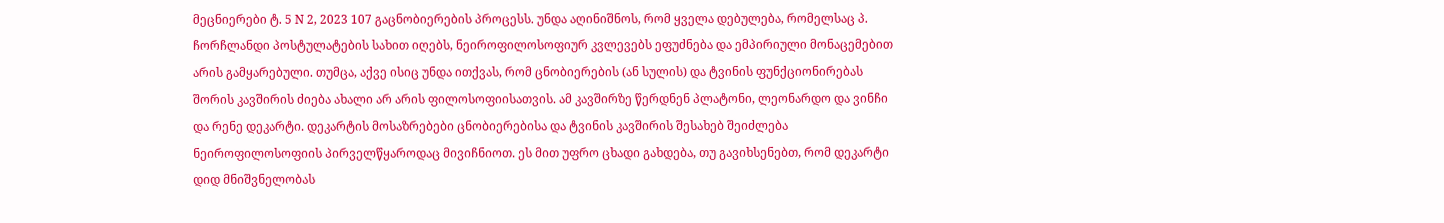მეცნიერები ტ. 5 N 2, 2023 107 გაცნობიერების პროცესს. უნდა აღინიშნოს, რომ ყველა დებულება, რომელსაც პ. ჩორჩლანდი პოსტულატების სახით იღებს, ნეიროფილოსოფიურ კვლევებს ეფუძნება და ემპირიული მონაცემებით არის გამყარებული. თუმცა, აქვე ისიც უნდა ითქვას, რომ ცნობიერების (ან სულის) და ტვინის ფუნქციონირებას შორის კავშირის ძიება ახალი არ არის ფილოსოფიისათვის. ამ კავშირზე წერდნენ პლატონი, ლეონარდო და ვინჩი და რენე დეკარტი. დეკარტის მოსაზრებები ცნობიერებისა და ტვინის კავშირის შესახებ შეიძლება ნეიროფილოსოფიის პირველწყაროდაც მივიჩნიოთ. ეს მით უფრო ცხადი გახდება, თუ გავიხსენებთ, რომ დეკარტი დიდ მნიშვნელობას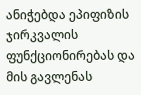ანიჭებდა ეპიფიზის ჯირკვალის ფუნქციონირებას და მის გავლენას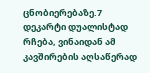ცნობიერებაზე.7 დეკარტი დუალისტად რჩება, ვინაიდან ამ კავშირების აღსაწერად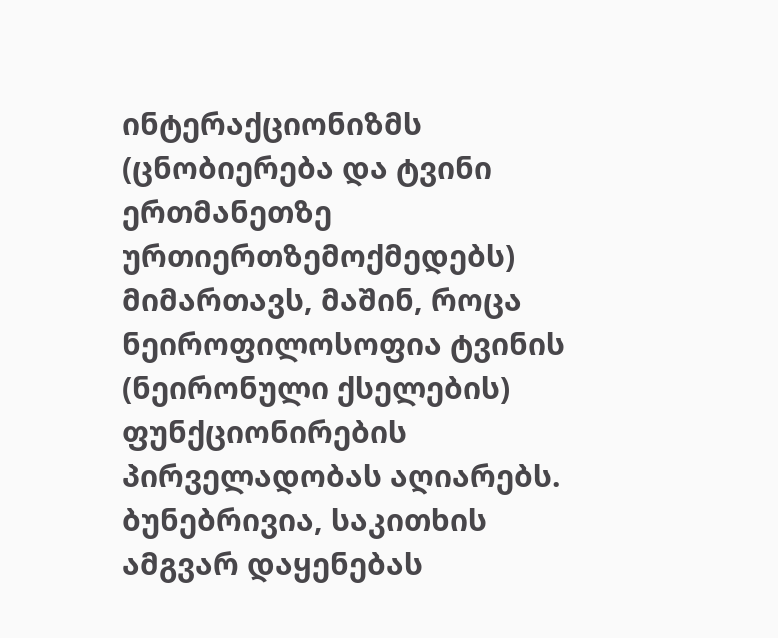ინტერაქციონიზმს (ცნობიერება და ტვინი ერთმანეთზე ურთიერთზემოქმედებს) მიმართავს, მაშინ, როცა ნეიროფილოსოფია ტვინის (ნეირონული ქსელების) ფუნქციონირების პირველადობას აღიარებს. ბუნებრივია, საკითხის ამგვარ დაყენებას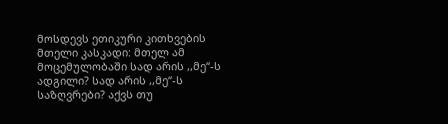მოსდევს ეთიკური კითხვების მთელი კასკადი: მთელ ამ მოცემულობაში სად არის ,,მე“-ს ადგილი? სად არის ,,მე“-ს საზღვრები? აქვს თუ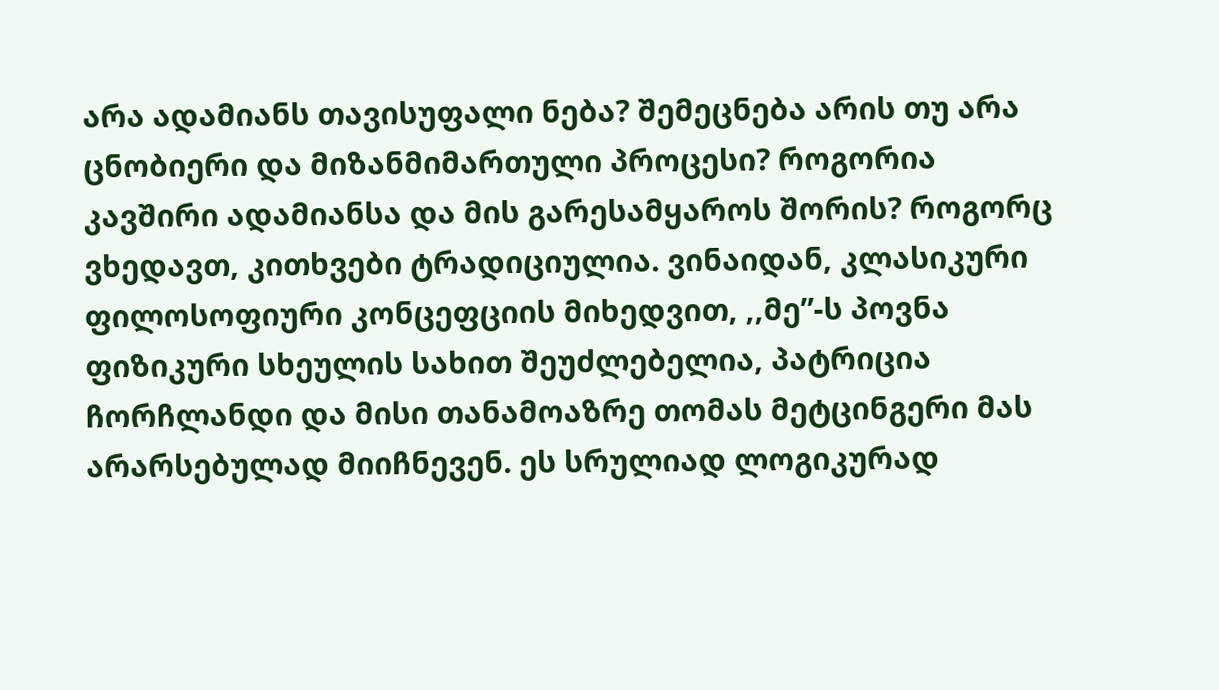არა ადამიანს თავისუფალი ნება? შემეცნება არის თუ არა ცნობიერი და მიზანმიმართული პროცესი? როგორია კავშირი ადამიანსა და მის გარესამყაროს შორის? როგორც ვხედავთ, კითხვები ტრადიციულია. ვინაიდან, კლასიკური ფილოსოფიური კონცეფციის მიხედვით, ,,მე”-ს პოვნა ფიზიკური სხეულის სახით შეუძლებელია, პატრიცია ჩორჩლანდი და მისი თანამოაზრე თომას მეტცინგერი მას არარსებულად მიიჩნევენ. ეს სრულიად ლოგიკურად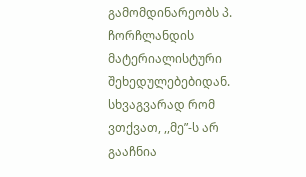გამომდინარეობს პ. ჩორჩლანდის მატერიალისტური შეხედულებებიდან. სხვაგვარად რომ ვთქვათ, ,,მე”-ს არ გააჩნია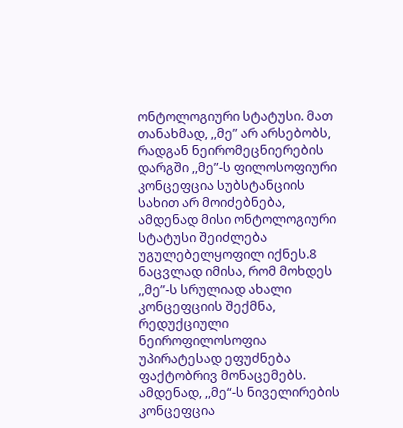ონტოლოგიური სტატუსი. მათ თანახმად, ,,მე” არ არსებობს, რადგან ნეირომეცნიერების დარგში ,,მე”-ს ფილოსოფიური კონცეფცია სუბსტანციის სახით არ მოიძებნება, ამდენად მისი ონტოლოგიური სტატუსი შეიძლება უგულებელყოფილ იქნეს.8 ნაცვლად იმისა, რომ მოხდეს ,,მე”-ს სრულიად ახალი კონცეფციის შექმნა, რედუქციული ნეიროფილოსოფია უპირატესად ეფუძნება ფაქტობრივ მონაცემებს. ამდენად, ,,მე“-ს ნიველირების კონცეფცია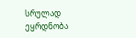სრულად ეყრდნობა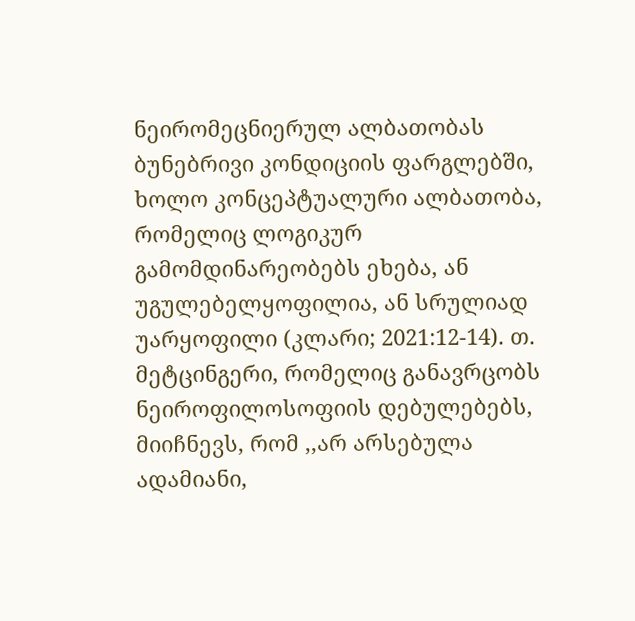ნეირომეცნიერულ ალბათობას ბუნებრივი კონდიციის ფარგლებში, ხოლო კონცეპტუალური ალბათობა, რომელიც ლოგიკურ გამომდინარეობებს ეხება, ან უგულებელყოფილია, ან სრულიად უარყოფილი (კლარი; 2021:12-14). თ. მეტცინგერი, რომელიც განავრცობს ნეიროფილოსოფიის დებულებებს, მიიჩნევს, რომ ,,არ არსებულა ადამიანი,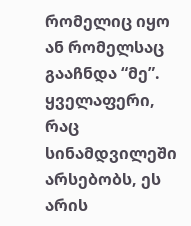რომელიც იყო ან რომელსაც გააჩნდა “მე”. ყველაფერი, რაც სინამდვილეში არსებობს, ეს არის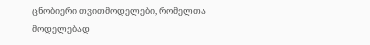ცნობიერი თვითმოდელები, რომელთა მოდელებად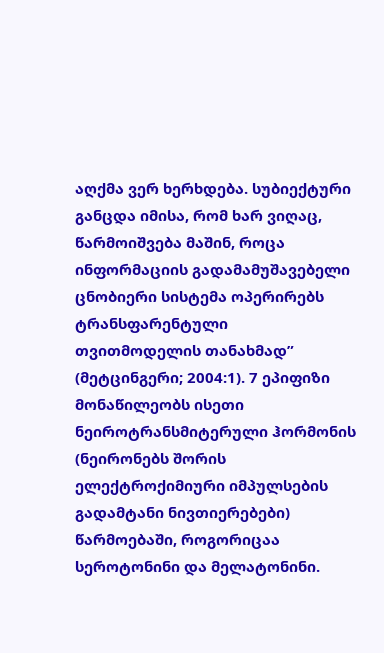აღქმა ვერ ხერხდება. სუბიექტური განცდა იმისა, რომ ხარ ვიღაც, წარმოიშვება მაშინ, როცა ინფორმაციის გადამამუშავებელი ცნობიერი სისტემა ოპერირებს ტრანსფარენტული თვითმოდელის თანახმად” (მეტცინგერი; 2004:1). 7 ეპიფიზი მონაწილეობს ისეთი ნეიროტრანსმიტერული ჰორმონის (ნეირონებს შორის ელექტროქიმიური იმპულსების გადამტანი ნივთიერებები) წარმოებაში, როგორიცაა სეროტონინი და მელატონინი.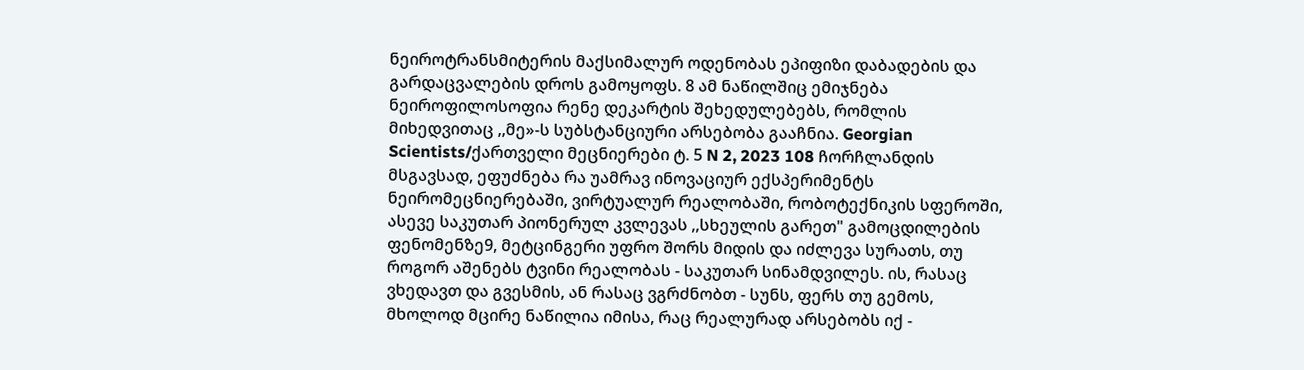ნეიროტრანსმიტერის მაქსიმალურ ოდენობას ეპიფიზი დაბადების და გარდაცვალების დროს გამოყოფს. 8 ამ ნაწილშიც ემიჯნება ნეიროფილოსოფია რენე დეკარტის შეხედულებებს, რომლის მიხედვითაც ,,მე»-ს სუბსტანციური არსებობა გააჩნია. Georgian Scientists/ქართველი მეცნიერები ტ. 5 N 2, 2023 108 ჩორჩლანდის მსგავსად, ეფუძნება რა უამრავ ინოვაციურ ექსპერიმენტს ნეირომეცნიერებაში, ვირტუალურ რეალობაში, რობოტექნიკის სფეროში, ასევე საკუთარ პიონერულ კვლევას ,,სხეულის გარეთ" გამოცდილების ფენომენზე9, მეტცინგერი უფრო შორს მიდის და იძლევა სურათს, თუ როგორ აშენებს ტვინი რეალობას - საკუთარ სინამდვილეს. ის, რასაც ვხედავთ და გვესმის, ან რასაც ვგრძნობთ - სუნს, ფერს თუ გემოს, მხოლოდ მცირე ნაწილია იმისა, რაც რეალურად არსებობს იქ -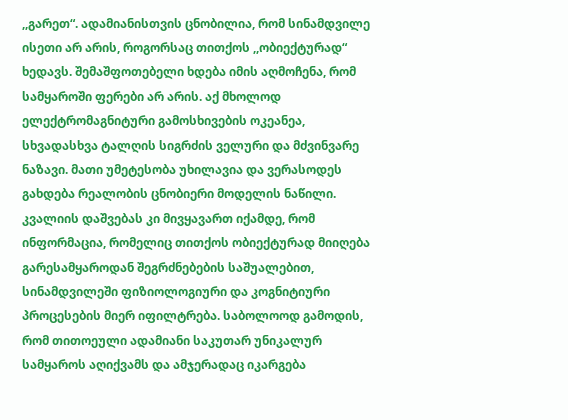,,გარეთ“. ადამიანისთვის ცნობილია, რომ სინამდვილე ისეთი არ არის, როგორსაც თითქოს ,,ობიექტურად“ ხედავს. შემაშფოთებელი ხდება იმის აღმოჩენა, რომ სამყაროში ფერები არ არის. აქ მხოლოდ ელექტრომაგნიტური გამოსხივების ოკეანეა, სხვადასხვა ტალღის სიგრძის ველური და მძვინვარე ნაზავი. მათი უმეტესობა უხილავია და ვერასოდეს გახდება რეალობის ცნობიერი მოდელის ნაწილი. კვალიის დაშვებას კი მივყავართ იქამდე, რომ ინფორმაცია, რომელიც თითქოს ობიექტურად მიიღება გარესამყაროდან შეგრძნებების საშუალებით, სინამდვილეში ფიზიოლოგიური და კოგნიტიური პროცესების მიერ იფილტრება. საბოლოოდ გამოდის, რომ თითოეული ადამიანი საკუთარ უნიკალურ სამყაროს აღიქვამს და ამჯერადაც იკარგება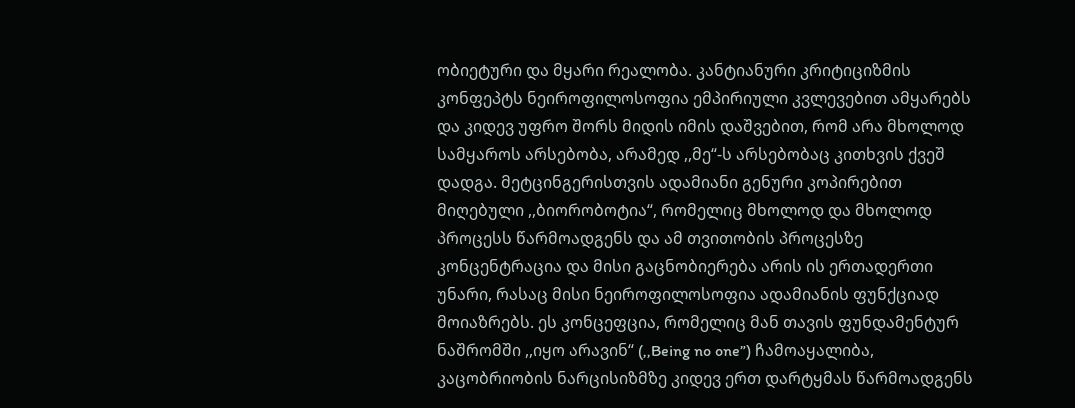ობიეტური და მყარი რეალობა. კანტიანური კრიტიციზმის კონფეპტს ნეიროფილოსოფია ემპირიული კვლევებით ამყარებს და კიდევ უფრო შორს მიდის იმის დაშვებით, რომ არა მხოლოდ სამყაროს არსებობა, არამედ ,,მე“-ს არსებობაც კითხვის ქვეშ დადგა. მეტცინგერისთვის ადამიანი გენური კოპირებით მიღებული ,,ბიორობოტია“, რომელიც მხოლოდ და მხოლოდ პროცესს წარმოადგენს და ამ თვითობის პროცესზე კონცენტრაცია და მისი გაცნობიერება არის ის ერთადერთი უნარი, რასაც მისი ნეიროფილოსოფია ადამიანის ფუნქციად მოიაზრებს. ეს კონცეფცია, რომელიც მან თავის ფუნდამენტურ ნაშრომში ,,იყო არავინ“ (,,Being no one”) ჩამოაყალიბა, კაცობრიობის ნარცისიზმზე კიდევ ერთ დარტყმას წარმოადგენს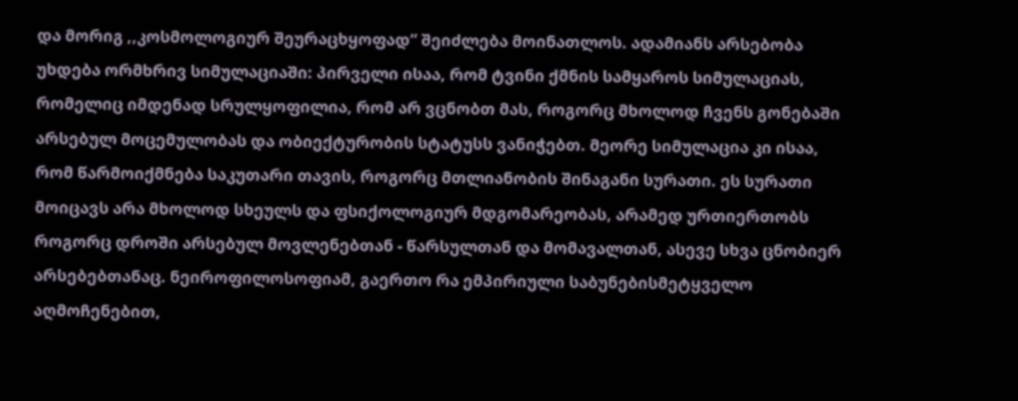და მორიგ ,,კოსმოლოგიურ შეურაცხყოფად“ შეიძლება მოინათლოს. ადამიანს არსებობა უხდება ორმხრივ სიმულაციაში: პირველი ისაა, რომ ტვინი ქმნის სამყაროს სიმულაციას, რომელიც იმდენად სრულყოფილია, რომ არ ვცნობთ მას, როგორც მხოლოდ ჩვენს გონებაში არსებულ მოცემულობას და ობიექტურობის სტატუსს ვანიჭებთ. მეორე სიმულაცია კი ისაა, რომ წარმოიქმნება საკუთარი თავის, როგორც მთლიანობის შინაგანი სურათი. ეს სურათი მოიცავს არა მხოლოდ სხეულს და ფსიქოლოგიურ მდგომარეობას, არამედ ურთიერთობს როგორც დროში არსებულ მოვლენებთან - წარსულთან და მომავალთან, ასევე სხვა ცნობიერ არსებებთანაც. ნეიროფილოსოფიამ, გაერთო რა ემპირიული საბუნებისმეტყველო აღმოჩენებით,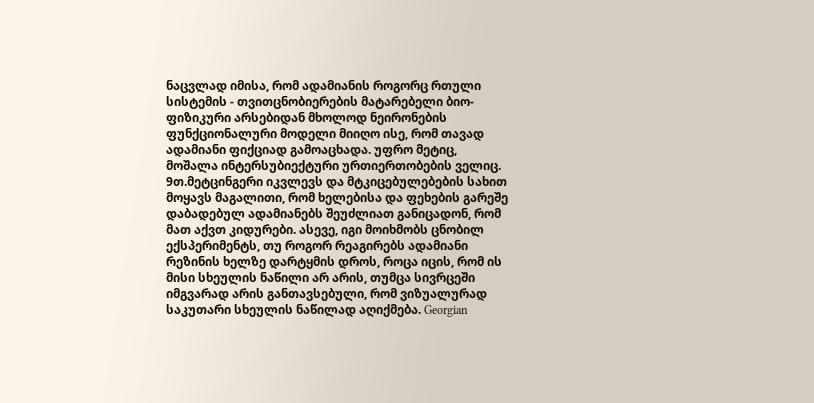ნაცვლად იმისა, რომ ადამიანის როგორც რთული სისტემის - თვითცნობიერების მატარებელი ბიო-ფიზიკური არსებიდან მხოლოდ ნეირონების ფუნქციონალური მოდელი მიიღო ისე, რომ თავად ადამიანი ფიქციად გამოაცხადა. უფრო მეტიც, მოშალა ინტერსუბიექტური ურთიერთობების ველიც. 9თ.მეტცინგერი იკვლევს და მტკიცებულებების სახით მოყავს მაგალითი, რომ ხელებისა და ფეხების გარეშე დაბადებულ ადამიანებს შეუძლიათ განიცადონ, რომ მათ აქვთ კიდურები. ასევე, იგი მოიხმობს ცნობილ ექსპერიმენტს, თუ როგორ რეაგირებს ადამიანი რეზინის ხელზე დარტყმის დროს, როცა იცის, რომ ის მისი სხეულის ნაწილი არ არის, თუმცა სივრცეში იმგვარად არის განთავსებული, რომ ვიზუალურად საკუთარი სხეულის ნაწილად აღიქმება. Georgian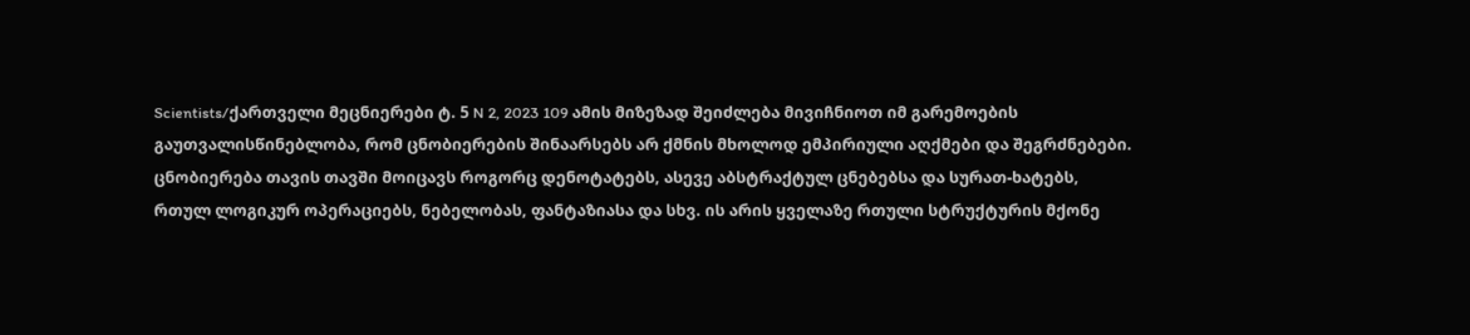Scientists/ქართველი მეცნიერები ტ. 5 N 2, 2023 109 ამის მიზეზად შეიძლება მივიჩნიოთ იმ გარემოების გაუთვალისწინებლობა, რომ ცნობიერების შინაარსებს არ ქმნის მხოლოდ ემპირიული აღქმები და შეგრძნებები. ცნობიერება თავის თავში მოიცავს როგორც დენოტატებს, ასევე აბსტრაქტულ ცნებებსა და სურათ-ხატებს, რთულ ლოგიკურ ოპერაციებს, ნებელობას, ფანტაზიასა და სხვ. ის არის ყველაზე რთული სტრუქტურის მქონე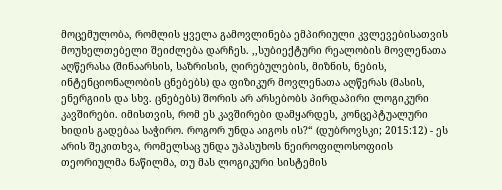მოცემულობა, რომლის ყველა გამოვლინება ემპირიული კვლევებისათვის მოუხელთებელი შეიძლება დარჩეს. ,,სუბიექტური რეალობის მოვლენათა აღწერასა (შინაარსის, საზრისის, ღირებულების, მიზნის, ნების, ინტენციონალობის ცნებებს) და ფიზიკურ მოვლენათა აღწერას (მასის, ენერგიის და სხვ. ცნებებს) შორის არ არსებობს პირდაპირი ლოგიკური კავშირები. იმისთვის, რომ ეს კავშირები დამყარდეს, კონცეპტუალური ხიდის გადებაა საჭირო. როგორ უნდა აიგოს ის?“ (დუბროვსკი; 2015:12) - ეს არის შეკითხვა, რომელსაც უნდა უპასუხოს ნეიროფილოსოფიის თეორიულმა ნაწილმა, თუ მას ლოგიკური სისტემის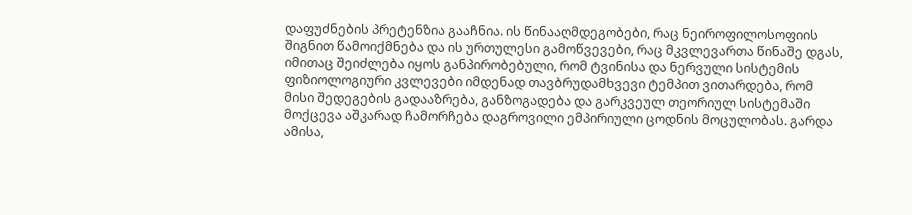დაფუძნების პრეტენზია გააჩნია. ის წინააღმდეგობები, რაც ნეიროფილოსოფიის შიგნით წამოიქმნება და ის ურთულესი გამოწვევები, რაც მკვლევართა წინაშე დგას, იმითაც შეიძლება იყოს განპირობებული, რომ ტვინისა და ნერვული სისტემის ფიზიოლოგიური კვლევები იმდენად თავბრუდამხვევი ტემპით ვითარდება, რომ მისი შედეგების გადააზრება, განზოგადება და გარკვეულ თეორიულ სისტემაში მოქცევა აშკარად ჩამორჩება დაგროვილი ემპირიული ცოდნის მოცულობას. გარდა ამისა,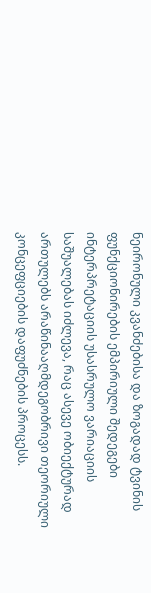ნეირონული კვანძებისა და ზოგადად ტვინის ფუნქციონირების ემპირიული შედეგები ინტერპრეტაციის უსასრულო ვარიაციის საშუალებას იძლევა, რაც ასევე ობიექტურად ართულებს არაწინააღმდეგობრივი თეორიული კონცეფციების დაფუძნების პროცესს.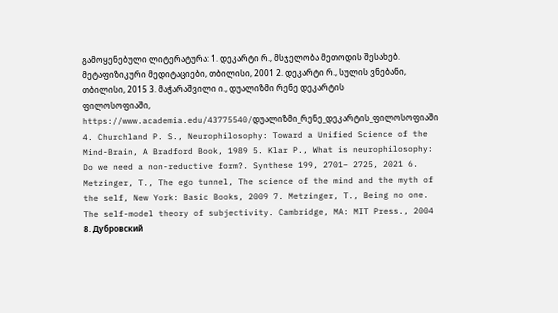გამოყენებული ლიტერატურა: 1. დეკარტი რ., მსჯელობა მეთოდის შესახებ. მეტაფიზიკური მედიტაციები, თბილისი, 2001 2. დეკარტი რ., სულის ვნებანი, თბილისი, 2015 3. მაჭარაშვილი ი., დუალიზმი რენე დეკარტის ფილოსოფიაში, https://www.academia.edu/43775540/დუალიზმი_რენე_დეკარტის_ფილოსოფიაში 4. Churchland P. S., Neurophilosophy: Toward a Unified Science of the Mind-Brain, A Bradford Book, 1989 5. Klar P., What is neurophilosophy: Do we need a non-reductive form?. Synthese 199, 2701– 2725, 2021 6. Metzinger, T., The ego tunnel, The science of the mind and the myth of the self, New York: Basic Books, 2009 7. Metzinger, T., Being no one. The self-model theory of subjectivity. Cambridge, MA: MIT Press., 2004 8. Дубровский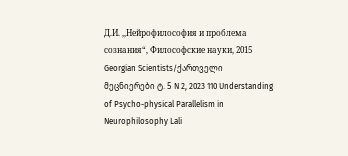Д.И. ,,Нейрофилософия и проблема сознания“, Философские науки, 2015 Georgian Scientists/ქართველი მეცნიერები ტ. 5 N 2, 2023 110 Understanding of Psycho-physical Parallelism in Neurophilosophy Lali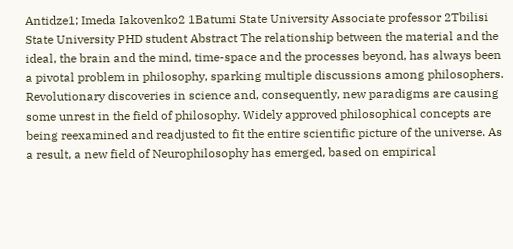Antidze1; Imeda Iakovenko2 1Batumi State University Associate professor 2Tbilisi State University PHD student Abstract The relationship between the material and the ideal, the brain and the mind, time-space and the processes beyond, has always been a pivotal problem in philosophy, sparking multiple discussions among philosophers. Revolutionary discoveries in science and, consequently, new paradigms are causing some unrest in the field of philosophy. Widely approved philosophical concepts are being reexamined and readjusted to fit the entire scientific picture of the universe. As a result, a new field of Neurophilosophy has emerged, based on empirical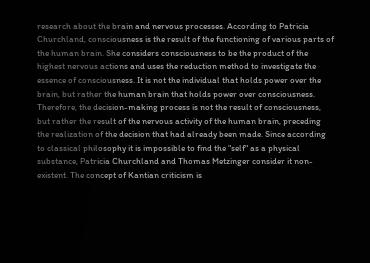research about the brain and nervous processes. According to Patricia Churchland, consciousness is the result of the functioning of various parts of the human brain. She considers consciousness to be the product of the highest nervous actions and uses the reduction method to investigate the essence of consciousness. It is not the individual that holds power over the brain, but rather the human brain that holds power over consciousness. Therefore, the decision-making process is not the result of consciousness, but rather the result of the nervous activity of the human brain, preceding the realization of the decision that had already been made. Since according to classical philosophy it is impossible to find the "self" as a physical substance, Patricia Churchland and Thomas Metzinger consider it non-existent. The concept of Kantian criticism is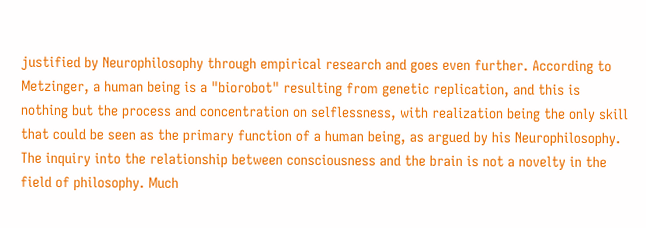justified by Neurophilosophy through empirical research and goes even further. According to Metzinger, a human being is a "biorobot" resulting from genetic replication, and this is nothing but the process and concentration on selflessness, with realization being the only skill that could be seen as the primary function of a human being, as argued by his Neurophilosophy. The inquiry into the relationship between consciousness and the brain is not a novelty in the field of philosophy. Much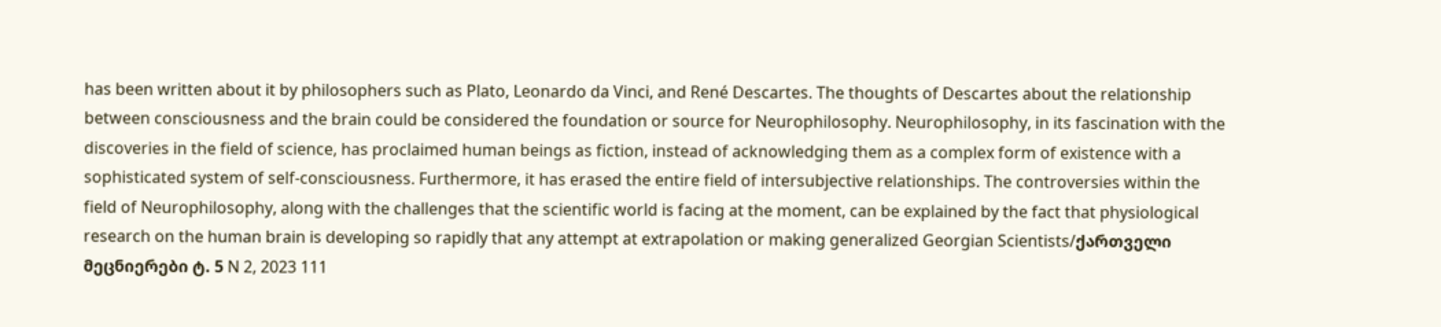has been written about it by philosophers such as Plato, Leonardo da Vinci, and René Descartes. The thoughts of Descartes about the relationship between consciousness and the brain could be considered the foundation or source for Neurophilosophy. Neurophilosophy, in its fascination with the discoveries in the field of science, has proclaimed human beings as fiction, instead of acknowledging them as a complex form of existence with a sophisticated system of self-consciousness. Furthermore, it has erased the entire field of intersubjective relationships. The controversies within the field of Neurophilosophy, along with the challenges that the scientific world is facing at the moment, can be explained by the fact that physiological research on the human brain is developing so rapidly that any attempt at extrapolation or making generalized Georgian Scientists/ქართველი მეცნიერები ტ. 5 N 2, 2023 111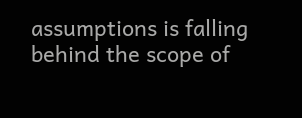assumptions is falling behind the scope of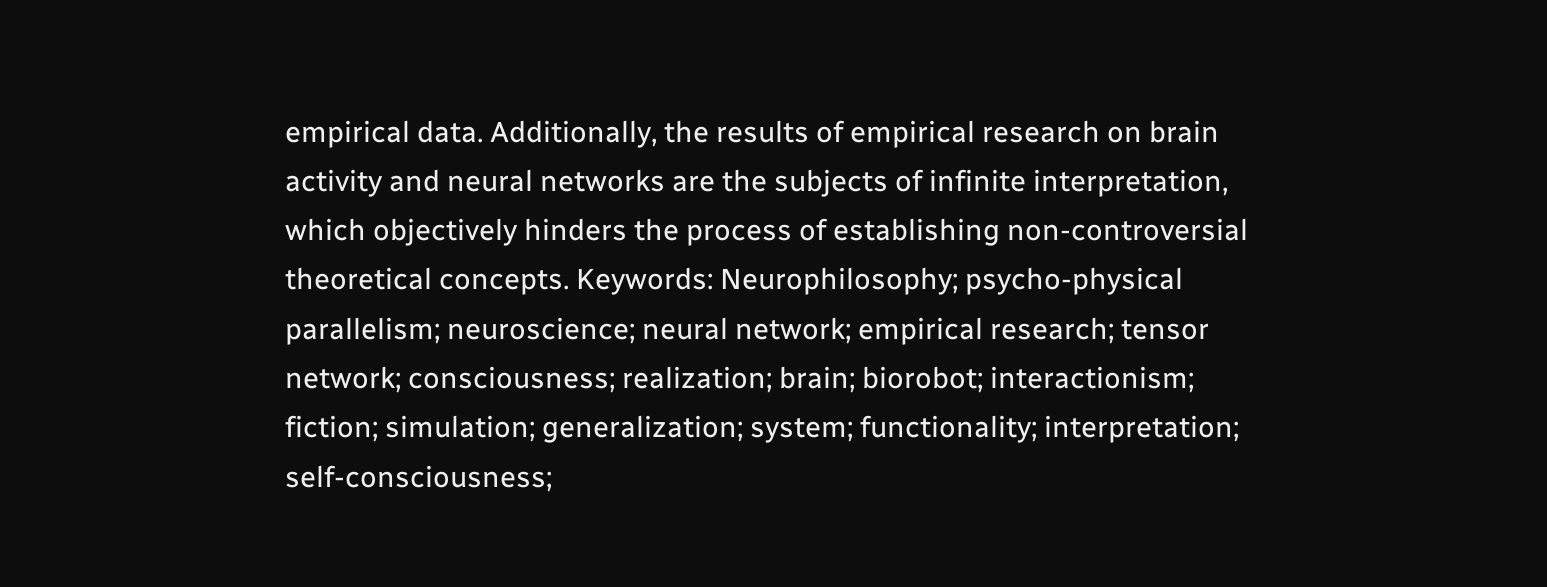empirical data. Additionally, the results of empirical research on brain activity and neural networks are the subjects of infinite interpretation, which objectively hinders the process of establishing non-controversial theoretical concepts. Keywords: Neurophilosophy; psycho-physical parallelism; neuroscience; neural network; empirical research; tensor network; consciousness; realization; brain; biorobot; interactionism; fiction; simulation; generalization; system; functionality; interpretation; self-consciousness;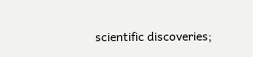scientific discoveries;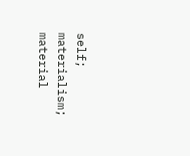self; materialism; material